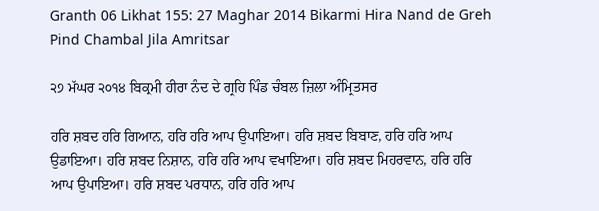Granth 06 Likhat 155: 27 Maghar 2014 Bikarmi Hira Nand de Greh Pind Chambal Jila Amritsar

੨੭ ਮੱਘਰ ੨੦੧੪ ਬਿਕ੍ਰਮੀ ਹੀਰਾ ਨੰਦ ਦੇ ਗ੍ਰਹਿ ਪਿੰਡ ਚੰਬਲ ਜ਼ਿਲਾ ਅੰਮ੍ਰਿਤਸਰ

ਹਰਿ ਸ਼ਬਦ ਹਰਿ ਗਿਆਨ, ਹਰਿ ਹਰਿ ਆਪ ਉਪਾਇਆ। ਹਰਿ ਸ਼ਬਦ ਬਿਬਾਣ, ਹਰਿ ਹਰਿ ਆਪ ਉਡਾਇਆ। ਹਰਿ ਸ਼ਬਦ ਨਿਸ਼ਾਨ, ਹਰਿ ਹਰਿ ਆਪ ਵਖਾਇਆ। ਹਰਿ ਸ਼ਬਦ ਮਿਹਰਵਾਨ, ਹਰਿ ਹਰਿ ਆਪ ਉਪਾਇਆ। ਹਰਿ ਸ਼ਬਦ ਪਰਧਾਨ, ਹਰਿ ਹਰਿ ਆਪ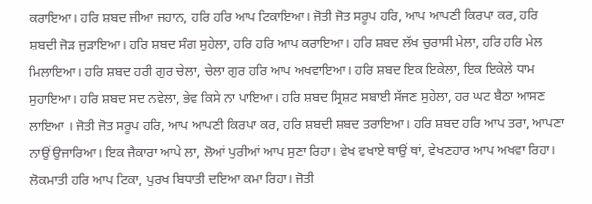ਕਰਾਇਆ। ਹਰਿ ਸ਼ਬਦ ਜੀਆ ਜਹਾਨ, ਹਰਿ ਹਰਿ ਆਪ ਟਿਕਾਇਆ। ਜੋਤੀ ਜੋਤ ਸਰੂਪ ਹਰਿ, ਆਪ ਆਪਣੀ ਕਿਰਪਾ ਕਰ, ਹਰਿ ਸ਼ਬਦੀ ਜੋੜ ਜੁੜਾਇਆ। ਹਰਿ ਸ਼ਬਦ ਸੰਗ ਸੁਹੇਲਾ, ਹਰਿ ਹਰਿ ਆਪ ਕਰਾਇਆ। ਹਰਿ ਸ਼ਬਦ ਲੱਖ ਚੁਰਾਸੀ ਮੇਲਾ, ਹਰਿ ਹਰਿ ਮੇਲ ਮਿਲਾਇਆ। ਹਰਿ ਸ਼ਬਦ ਹਰੀ ਗੁਰ ਚੇਲਾ, ਚੇਲਾ ਗੁਰ ਹਰਿ ਆਪ ਅਖਵਾਇਆ। ਹਰਿ ਸ਼ਬਦ ਇਕ ਇਕੇਲਾ, ਇਕ ਇਕੇਲੇ ਧਾਮ ਸੁਹਾਇਆ। ਹਰਿ ਸ਼ਬਦ ਸਦ ਨਵੇਲਾ, ਭੇਵ ਕਿਸੇ ਨਾ ਪਾਇਆ। ਹਰਿ ਸ਼ਬਦ ਸ੍ਰਿਸ਼ਟ ਸਬਾਈ ਸੱਜਣ ਸੁਹੇਲਾ, ਹਰ ਘਟ ਬੈਠਾ ਆਸਣ ਲਾਇਆ । ਜੋਤੀ ਜੋਤ ਸਰੂਪ ਹਰਿ, ਆਪ ਆਪਣੀ ਕਿਰਪਾ ਕਰ, ਹਰਿ ਸ਼ਬਦੀ ਸ਼ਬਦ ਤਰਾਇਆ। ਹਰਿ ਸ਼ਬਦ ਹਰਿ ਆਪ ਤਰਾ, ਆਪਣਾ ਨਾਉਂ ਉਜਾਰਿਆ। ਇਕ ਜੈਕਾਰਾ ਆਪੇ ਲਾ, ਲੋਆਂ ਪੁਰੀਆਂ ਆਪ ਸੁਣਾ ਰਿਹਾ। ਵੇਖ ਵਖਾਏ ਥਾਉਂ ਥਾਂ, ਵੇਖਣਹਾਰ ਆਪ ਅਖਵਾ ਰਿਹਾ। ਲੋਕਮਾਤੀ ਹਰਿ ਆਪ ਟਿਕਾ, ਪੁਰਖ ਬਿਧਾਤੀ ਦਇਆ ਕਮਾ ਰਿਹਾ। ਜੋਤੀ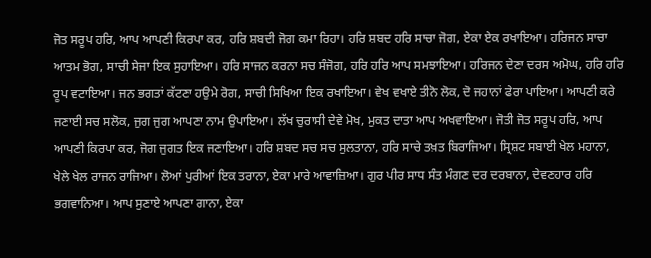ਜੋਤ ਸਰੂਪ ਹਰਿ, ਆਪ ਆਪਣੀ ਕਿਰਪਾ ਕਰ, ਹਰਿ ਸ਼ਬਦੀ ਜੋਗ ਕਮਾ ਰਿਹਾ। ਹਰਿ ਸ਼ਬਦ ਹਰਿ ਸਾਚਾ ਜੋਗ, ਏਕਾ ਏਕ ਰਖਾਇਆ। ਹਰਿਜਨ ਸਾਚਾ ਆਤਮ ਭੋਗ, ਸਾਚੀ ਸੇਜਾ ਇਕ ਸੁਹਾਇਆ। ਹਰਿ ਸਾਜਨ ਕਰਨਾ ਸਚ ਸੰਜੋਗ, ਹਰਿ ਹਰਿ ਆਪ ਸਮਝਾਇਆ। ਹਰਿਜਨ ਦੇਣਾ ਦਰਸ ਅਮੋਘ, ਹਰਿ ਹਰਿ ਰੂਪ ਵਟਾਇਆ। ਜਨ ਭਗਤਾਂ ਕੱਟਣਾ ਹਉਮੇ ਰੋਗ, ਸਾਚੀ ਸਿਖਿਆ ਇਕ ਰਖਾਇਆ। ਵੇਖ ਵਖਾਏ ਤੀਨੋ ਲੋਕ, ਦੋ ਜਹਾਨਾਂ ਫੇਰਾ ਪਾਇਆ। ਆਪਣੀ ਕਰੇ ਜਣਾਈ ਸਚ ਸਲੋਕ, ਜੁਗ ਜੁਗ ਆਪਣਾ ਨਾਮ ਉਪਾਇਆ। ਲੱਖ ਚੁਰਾਸੀ ਦੇਵੇ ਮੋਖ, ਮੁਕਤ ਦਾਤਾ ਆਪ ਅਖਵਾਇਆ। ਜੋਤੀ ਜੋਤ ਸਰੂਪ ਹਰਿ, ਆਪ ਆਪਣੀ ਕਿਰਪਾ ਕਰ, ਜੋਗ ਜੁਗਤ ਇਕ ਜਣਾਇਆ। ਹਰਿ ਸ਼ਬਦ ਸਚ ਸਚ ਸੁਲਤਾਨਾ, ਹਰਿ ਸਾਚੇ ਤਖ਼ਤ ਬਿਰਾਜਿਆ। ਸ੍ਰਿਸ਼ਟ ਸਬਾਈ ਖੇਲ ਮਹਾਨਾ, ਖੇਲੇ ਖੇਲ ਰਾਜਨ ਰਾਜਿਆ। ਲੋਆਂ ਪੁਰੀਆਂ ਇਕ ਤਰਾਨਾ, ਏਕਾ ਮਾਰੇ ਆਵਾਜ਼ਿਆ। ਗੁਰ ਪੀਰ ਸਾਧ ਸੰਤ ਮੰਗਣ ਦਰ ਦਰਬਾਨਾ, ਦੇਵਣਹਾਰ ਹਰਿ ਭਗਵਾਨਿਆ। ਆਪ ਸੁਣਾਏ ਆਪਣਾ ਗਾਨਾ, ਏਕਾ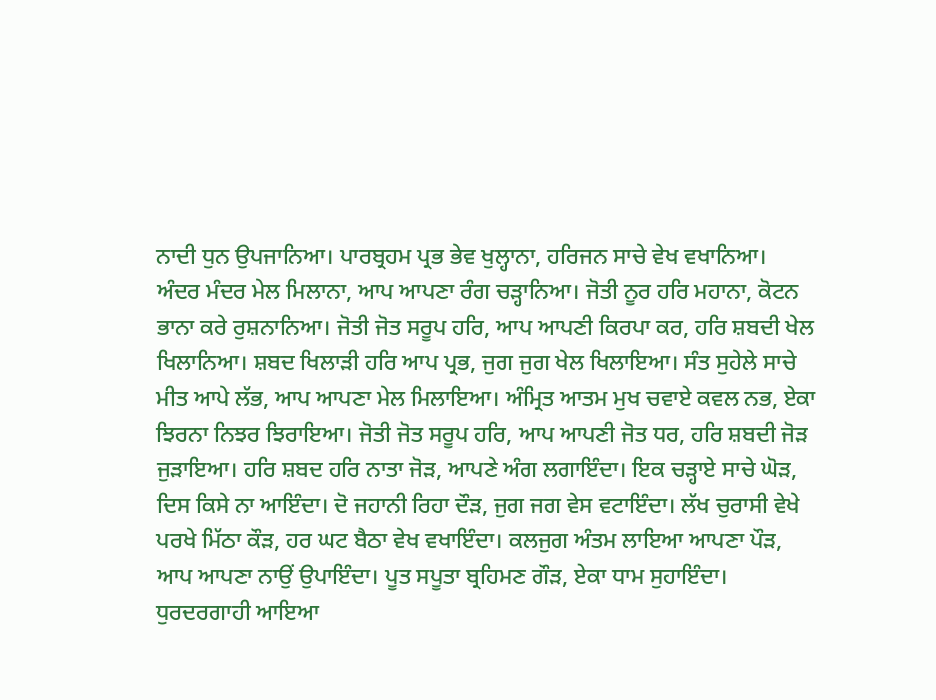ਨਾਦੀ ਧੁਨ ਉਪਜਾਨਿਆ। ਪਾਰਬ੍ਰਹਮ ਪ੍ਰਭ ਭੇਵ ਖੁਲ੍ਹਾਨਾ, ਹਰਿਜਨ ਸਾਚੇ ਵੇਖ ਵਖਾਨਿਆ। ਅੰਦਰ ਮੰਦਰ ਮੇਲ ਮਿਲਾਨਾ, ਆਪ ਆਪਣਾ ਰੰਗ ਚੜ੍ਹਾਨਿਆ। ਜੋਤੀ ਨੂਰ ਹਰਿ ਮਹਾਨਾ, ਕੋਟਨ ਭਾਨਾ ਕਰੇ ਰੁਸ਼ਨਾਨਿਆ। ਜੋਤੀ ਜੋਤ ਸਰੂਪ ਹਰਿ, ਆਪ ਆਪਣੀ ਕਿਰਪਾ ਕਰ, ਹਰਿ ਸ਼ਬਦੀ ਖੇਲ ਖਿਲਾਨਿਆ। ਸ਼ਬਦ ਖਿਲਾੜੀ ਹਰਿ ਆਪ ਪ੍ਰਭ, ਜੁਗ ਜੁਗ ਖੇਲ ਖਿਲਾਇਆ। ਸੰਤ ਸੁਹੇਲੇ ਸਾਚੇ ਮੀਤ ਆਪੇ ਲੱਭ, ਆਪ ਆਪਣਾ ਮੇਲ ਮਿਲਾਇਆ। ਅੰਮ੍ਰਿਤ ਆਤਮ ਮੁਖ ਚਵਾਏ ਕਵਲ ਨਭ, ਏਕਾ ਝਿਰਨਾ ਨਿਝਰ ਝਿਰਾਇਆ। ਜੋਤੀ ਜੋਤ ਸਰੂਪ ਹਰਿ, ਆਪ ਆਪਣੀ ਜੋਤ ਧਰ, ਹਰਿ ਸ਼ਬਦੀ ਜੋੜ ਜੁੜਾਇਆ। ਹਰਿ ਸ਼ਬਦ ਹਰਿ ਨਾਤਾ ਜੋੜ, ਆਪਣੇ ਅੰਗ ਲਗਾਇੰਦਾ। ਇਕ ਚੜ੍ਹਾਏ ਸਾਚੇ ਘੋੜ, ਦਿਸ ਕਿਸੇ ਨਾ ਆਇੰਦਾ। ਦੋ ਜਹਾਨੀ ਰਿਹਾ ਦੌੜ, ਜੁਗ ਜਗ ਵੇਸ ਵਟਾਇੰਦਾ। ਲੱਖ ਚੁਰਾਸੀ ਵੇਖੇ ਪਰਖੇ ਮਿੱਠਾ ਕੌੜ, ਹਰ ਘਟ ਬੈਠਾ ਵੇਖ ਵਖਾਇੰਦਾ। ਕਲਜੁਗ ਅੰਤਮ ਲਾਇਆ ਆਪਣਾ ਪੌੜ, ਆਪ ਆਪਣਾ ਨਾਉਂ ਉਪਾਇੰਦਾ। ਪੂਤ ਸਪੂਤਾ ਬ੍ਰਹਿਮਣ ਗੌੜ, ਏਕਾ ਧਾਮ ਸੁਹਾਇੰਦਾ। ਧੁਰਦਰਗਾਹੀ ਆਇਆ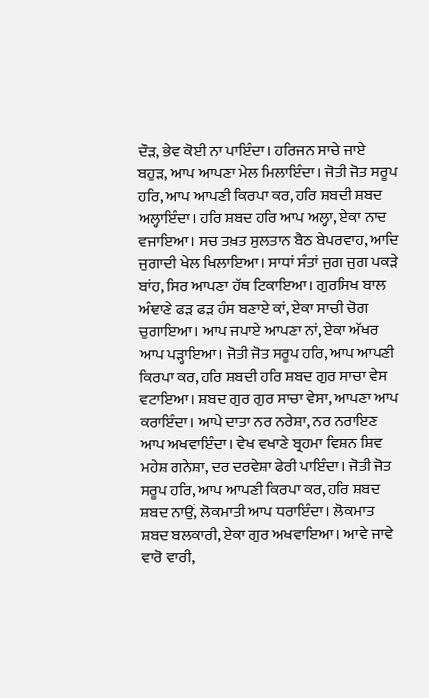ਦੌੜ, ਭੇਵ ਕੋਈ ਨਾ ਪਾਇੰਦਾ। ਹਰਿਜਨ ਸਾਚੇ ਜਾਏ ਬਹੁੜ, ਆਪ ਆਪਣਾ ਮੇਲ ਮਿਲਾਇੰਦਾ। ਜੋਤੀ ਜੋਤ ਸਰੂਪ ਹਰਿ, ਆਪ ਆਪਣੀ ਕਿਰਪਾ ਕਰ, ਹਰਿ ਸ਼ਬਦੀ ਸ਼ਬਦ ਅਲ੍ਹਾਇੰਦਾ। ਹਰਿ ਸ਼ਬਦ ਹਰਿ ਆਪ ਅਲ੍ਹਾ, ਏਕਾ ਨਾਦ ਵਜਾਇਆ। ਸਚ ਤਖ਼ਤ ਸੁਲਤਾਨ ਬੈਠ ਬੇਪਰਵਾਹ, ਆਦਿ ਜੁਗਾਦੀ ਖੇਲ ਖਿਲਾਇਆ। ਸਾਧਾਂ ਸੰਤਾਂ ਜੁਗ ਜੁਗ ਪਕੜੇ ਬਾਂਹ, ਸਿਰ ਆਪਣਾ ਹੱਥ ਟਿਕਾਇਆ। ਗੁਰਸਿਖ ਬਾਲ ਅੰਞਾਣੇ ਫੜ ਫੜ ਹੰਸ ਬਣਾਏ ਕਾਂ, ਏਕਾ ਸਾਚੀ ਚੋਗ ਚੁਗਾਇਆ। ਆਪ ਜਪਾਏ ਆਪਣਾ ਨਾਂ, ਏਕਾ ਅੱਖਰ ਆਪ ਪੜ੍ਹਾਇਆ। ਜੋਤੀ ਜੋਤ ਸਰੂਪ ਹਰਿ, ਆਪ ਆਪਣੀ ਕਿਰਪਾ ਕਰ, ਹਰਿ ਸ਼ਬਦੀ ਹਰਿ ਸ਼ਬਦ ਗੁਰ ਸਾਚਾ ਵੇਸ ਵਟਾਇਆ। ਸ਼ਬਦ ਗੁਰ ਗੁਰ ਸਾਚਾ ਵੇਸਾ, ਆਪਣਾ ਆਪ ਕਰਾਇੰਦਾ। ਆਪੇ ਦਾਤਾ ਨਰ ਨਰੇਸ਼ਾ, ਨਰ ਨਰਾਇਣ ਆਪ ਅਖਵਾਇੰਦਾ। ਵੇਖ ਵਖਾਣੇ ਬ੍ਰਹਮਾ ਵਿਸ਼ਨ ਸ਼ਿਵ ਮਹੇਸ਼ ਗਨੇਸ਼ਾ, ਦਰ ਦਰਵੇਸ਼ਾ ਫੇਰੀ ਪਾਇੰਦਾ। ਜੋਤੀ ਜੋਤ ਸਰੂਪ ਹਰਿ, ਆਪ ਆਪਣੀ ਕਿਰਪਾ ਕਰ, ਹਰਿ ਸ਼ਬਦ ਸ਼ਬਦ ਨਾਉਂ, ਲੋਕਮਾਤੀ ਆਪ ਧਰਾਇੰਦਾ। ਲੋਕਮਾਤ ਸ਼ਬਦ ਬਲਕਾਰੀ, ਏਕਾ ਗੁਰ ਅਖਵਾਇਆ। ਆਵੇ ਜਾਵੇ ਵਾਰੋ ਵਾਰੀ,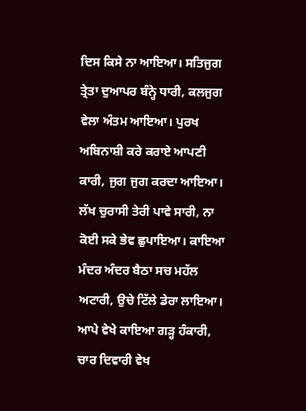ਦਿਸ ਕਿਸੇ ਨਾ ਆਇਆ। ਸਤਿਜੁਗ ਤ੍ਰੇਤਾ ਦੁਆਪਰ ਬੰਨ੍ਹੇ ਧਾਰੀ, ਕਲਜੁਗ ਵੇਲਾ ਅੰਤਮ ਆਇਆ। ਪੁਰਖ ਅਬਿਨਾਸ਼ੀ ਕਰੇ ਕਰਾਏ ਆਪਣੀ ਕਾਰੀ, ਜੁਗ ਜੁਗ ਕਰਦਾ ਆਇਆ। ਲੱਖ ਚੁਰਾਸੀ ਤੇਰੀ ਪਾਵੇ ਸਾਰੀ, ਨਾ ਕੋਈ ਸਕੇ ਭੇਵ ਛੁਪਾਇਆ। ਕਾਇਆ ਮੰਦਰ ਅੰਦਰ ਬੈਠਾ ਸਚ ਮਹੱਲ ਅਟਾਰੀ, ਉਚੇ ਟਿੱਲੇ ਡੇਰਾ ਲਾਇਆ। ਆਪੇ ਵੇਖੇ ਕਾਇਆ ਗੜ੍ਹ ਹੰਕਾਰੀ, ਚਾਰ ਦਿਵਾਰੀ ਵੇਖ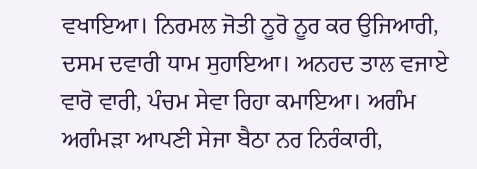ਵਖਾਇਆ। ਨਿਰਮਲ ਜੋਤੀ ਨੂਰੋ ਨੂਰ ਕਰ ਉਜਿਆਰੀ, ਦਸਮ ਦਵਾਰੀ ਧਾਮ ਸੁਹਾਇਆ। ਅਨਹਦ ਤਾਲ ਵਜਾਏ ਵਾਰੋ ਵਾਰੀ, ਪੰਚਮ ਸੇਵਾ ਰਿਹਾ ਕਮਾਇਆ। ਅਗੰਮ ਅਗੰਮੜਾ ਆਪਣੀ ਸੇਜਾ ਬੈਠਾ ਨਰ ਨਿਰੰਕਾਰੀ,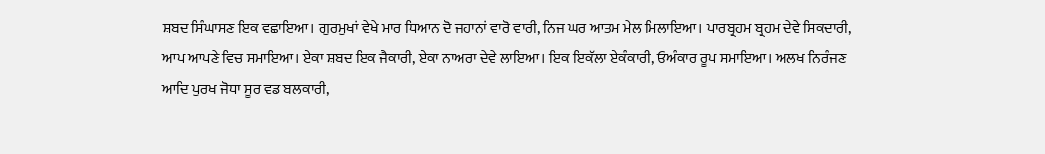ਸ਼ਬਦ ਸਿੰਘਾਸਣ ਇਕ ਵਛਾਇਆ। ਗੁਰਮੁਖਾਂ ਵੇਖੇ ਮਾਰ ਧਿਆਨ ਦੋ ਜਹਾਨਾਂ ਵਾਰੋ ਵਾਰੀ, ਨਿਜ ਘਰ ਆਤਮ ਮੇਲ ਮਿਲਾਇਆ। ਪਾਰਬ੍ਰਹਮ ਬ੍ਰਹਮ ਦੇਵੇ ਸਿਕਦਾਰੀ, ਆਪ ਆਪਣੇ ਵਿਚ ਸਮਾਇਆ। ਏਕਾ ਸ਼ਬਦ ਇਕ ਜੈਕਾਰੀ, ਏਕਾ ਨਾਅਰਾ ਦੇਵੇ ਲਾਇਆ। ਇਕ ਇਕੱਲਾ ਏਕੰਕਾਰੀ, ਓਅੰਕਾਰ ਰੂਪ ਸਮਾਇਆ। ਅਲਖ ਨਿਰੰਜਣ ਆਦਿ ਪੁਰਖ ਜੋਧਾ ਸੂਰ ਵਡ ਬਲਕਾਰੀ,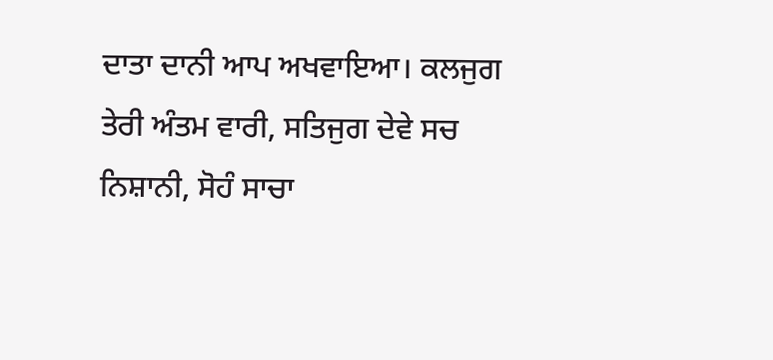ਦਾਤਾ ਦਾਨੀ ਆਪ ਅਖਵਾਇਆ। ਕਲਜੁਗ ਤੇਰੀ ਅੰਤਮ ਵਾਰੀ, ਸਤਿਜੁਗ ਦੇਵੇ ਸਚ ਨਿਸ਼ਾਨੀ, ਸੋਹੰ ਸਾਚਾ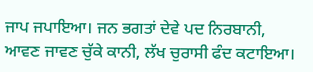ਜਾਪ ਜਪਾਇਆ। ਜਨ ਭਗਤਾਂ ਦੇਵੇ ਪਦ ਨਿਰਬਾਨੀ, ਆਵਣ ਜਾਵਣ ਚੁੱਕੇ ਕਾਨੀ, ਲੱਖ ਚੁਰਾਸੀ ਫੰਦ ਕਟਾਇਆ।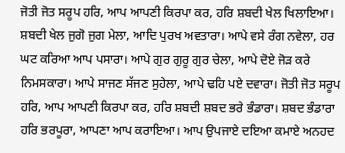ਜੋਤੀ ਜੋਤ ਸਰੂਪ ਹਰਿ, ਆਪ ਆਪਣੀ ਕਿਰਪਾ ਕਰ, ਹਰਿ ਸ਼ਬਦੀ ਖੇਲ ਖਿਲਾਇਆ। ਸ਼ਬਦੀ ਖੇਲ ਜੁਗੋ ਜੁਗ ਮੇਲਾ, ਆਦਿ ਪੁਰਖ ਅਵਤਾਰਾ। ਆਪੇ ਵਸੇ ਰੰਗ ਨਵੇਲਾ, ਹਰ ਘਟ ਕਰਿਆ ਆਪ ਪਸਾਰਾ। ਆਪੇ ਗੁਰ ਗੁਰੂ ਗੁਰ ਚੇਲਾ, ਆਪੇ ਦੋਏ ਜੋੜ ਕਰੇ ਨਿਮਸਕਾਰਾ। ਆਪੇ ਸਾਜਣ ਸੱਜਣ ਸੁਹੇਲਾ, ਆਪੇ ਢਹਿ ਪਏ ਦਵਾਰਾ। ਜੋਤੀ ਜੋਤ ਸਰੂਪ ਹਰਿ, ਆਪ ਆਪਣੀ ਕਿਰਪਾ ਕਰ, ਹਰਿ ਸ਼ਬਦੀ ਸ਼ਬਦ ਭਰੇ ਭੰਡਾਰਾ। ਸ਼ਬਦ ਭੰਡਾਰਾ ਹਰਿ ਭਰਪੂਰਾ, ਆਪਣਾ ਆਪ ਕਰਾਇਆ। ਆਪ ਉਪਜਾਏ ਦਇਆ ਕਮਾਏ ਅਨਹਦ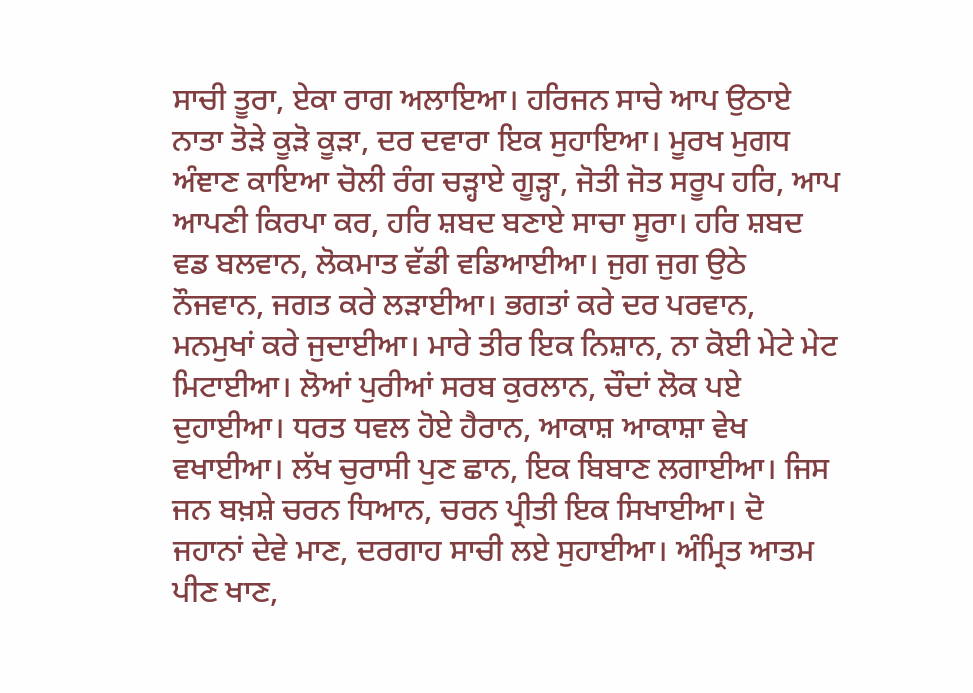ਸਾਚੀ ਤੂਰਾ, ਏਕਾ ਰਾਗ ਅਲਾਇਆ। ਹਰਿਜਨ ਸਾਚੇ ਆਪ ਉਠਾਏ ਨਾਤਾ ਤੋੜੇ ਕੂੜੋ ਕੂੜਾ, ਦਰ ਦਵਾਰਾ ਇਕ ਸੁਹਾਇਆ। ਮੂਰਖ ਮੁਗਧ ਅੰਞਾਣ ਕਾਇਆ ਚੋਲੀ ਰੰਗ ਚੜ੍ਹਾਏ ਗੂੜ੍ਹਾ, ਜੋਤੀ ਜੋਤ ਸਰੂਪ ਹਰਿ, ਆਪ ਆਪਣੀ ਕਿਰਪਾ ਕਰ, ਹਰਿ ਸ਼ਬਦ ਬਣਾਏ ਸਾਚਾ ਸੂਰਾ। ਹਰਿ ਸ਼ਬਦ ਵਡ ਬਲਵਾਨ, ਲੋਕਮਾਤ ਵੱਡੀ ਵਡਿਆਈਆ। ਜੁਗ ਜੁਗ ਉਠੇ ਨੌਜਵਾਨ, ਜਗਤ ਕਰੇ ਲੜਾਈਆ। ਭਗਤਾਂ ਕਰੇ ਦਰ ਪਰਵਾਨ, ਮਨਮੁਖਾਂ ਕਰੇ ਜੁਦਾਈਆ। ਮਾਰੇ ਤੀਰ ਇਕ ਨਿਸ਼ਾਨ, ਨਾ ਕੋਈ ਮੇਟੇ ਮੇਟ ਮਿਟਾਈਆ। ਲੋਆਂ ਪੁਰੀਆਂ ਸਰਬ ਕੁਰਲਾਨ, ਚੌਦਾਂ ਲੋਕ ਪਏ ਦੁਹਾਈਆ। ਧਰਤ ਧਵਲ ਹੋਏ ਹੈਰਾਨ, ਆਕਾਸ਼ ਆਕਾਸ਼ਾ ਵੇਖ ਵਖਾਈਆ। ਲੱਖ ਚੁਰਾਸੀ ਪੁਣ ਛਾਨ, ਇਕ ਬਿਬਾਣ ਲਗਾਈਆ। ਜਿਸ ਜਨ ਬਖ਼ਸ਼ੇ ਚਰਨ ਧਿਆਨ, ਚਰਨ ਪ੍ਰੀਤੀ ਇਕ ਸਿਖਾਈਆ। ਦੋ ਜਹਾਨਾਂ ਦੇਵੇ ਮਾਣ, ਦਰਗਾਹ ਸਾਚੀ ਲਏ ਸੁਹਾਈਆ। ਅੰਮ੍ਰਿਤ ਆਤਮ ਪੀਣ ਖਾਣ,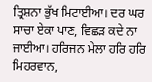ਤ੍ਰਿਸ਼ਨਾ ਭੁੱਖ ਮਿਟਾਈਆ। ਦਰ ਘਰ ਸਾਚਾ ਏਕਾ ਪਾਣ, ਵਿਛੜ ਕਦੇ ਨਾ ਜਾਈਆ। ਹਰਿਜਨ ਮੇਲਾ ਹਰਿ ਹਰਿ ਮਿਹਰਵਾਨ,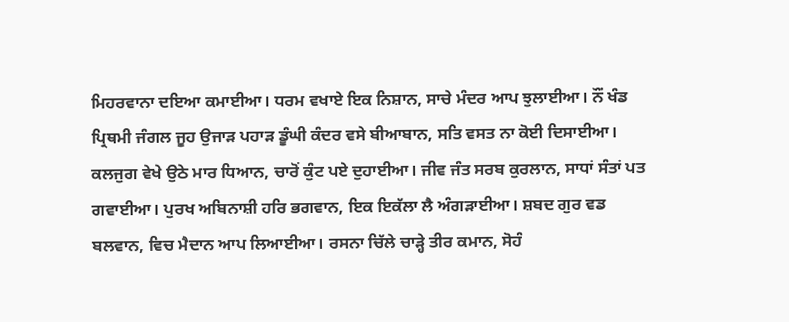ਮਿਹਰਵਾਨਾ ਦਇਆ ਕਮਾਈਆ। ਧਰਮ ਵਖਾਏ ਇਕ ਨਿਸ਼ਾਨ, ਸਾਚੇ ਮੰਦਰ ਆਪ ਝੁਲਾਈਆ। ਨੌਂ ਖੰਡ ਪ੍ਰਿਥਮੀ ਜੰਗਲ ਜੂਹ ਉਜਾੜ ਪਹਾੜ ਡੂੰਘੀ ਕੰਦਰ ਵਸੇ ਬੀਆਬਾਨ, ਸਤਿ ਵਸਤ ਨਾ ਕੋਈ ਦਿਸਾਈਆ। ਕਲਜੁਗ ਵੇਖੇ ਉਠੇ ਮਾਰ ਧਿਆਨ, ਚਾਰੋਂ ਕੁੰਟ ਪਏ ਦੁਹਾਈਆ। ਜੀਵ ਜੰਤ ਸਰਬ ਕੁਰਲਾਨ, ਸਾਧਾਂ ਸੰਤਾਂ ਪਤ ਗਵਾਈਆ। ਪੁਰਖ ਅਬਿਨਾਸ਼ੀ ਹਰਿ ਭਗਵਾਨ, ਇਕ ਇਕੱਲਾ ਲੈ ਅੰਗੜਾਈਆ। ਸ਼ਬਦ ਗੁਰ ਵਡ ਬਲਵਾਨ, ਵਿਚ ਮੈਦਾਨ ਆਪ ਲਿਆਈਆ। ਰਸਨਾ ਚਿੱਲੇ ਚਾੜ੍ਹੇ ਤੀਰ ਕਮਾਨ, ਸੋਹੰ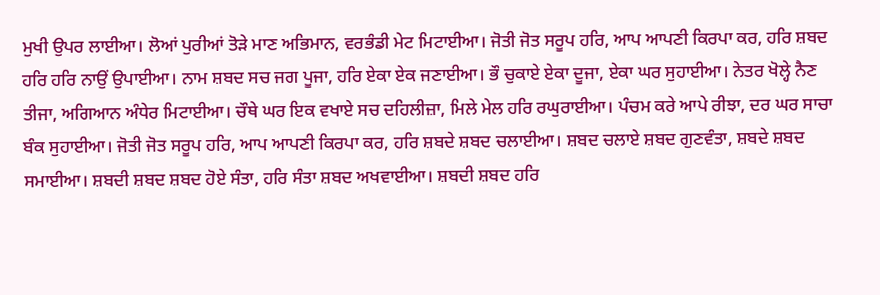ਮੁਖੀ ਉਪਰ ਲਾਈਆ। ਲੋਆਂ ਪੁਰੀਆਂ ਤੋੜੇ ਮਾਣ ਅਭਿਮਾਨ, ਵਰਭੰਡੀ ਮੇਟ ਮਿਟਾਈਆ। ਜੋਤੀ ਜੋਤ ਸਰੂਪ ਹਰਿ, ਆਪ ਆਪਣੀ ਕਿਰਪਾ ਕਰ, ਹਰਿ ਸ਼ਬਦ ਹਰਿ ਹਰਿ ਨਾਉਂ ਉਪਾਈਆ। ਨਾਮ ਸ਼ਬਦ ਸਚ ਜਗ ਪੂਜਾ, ਹਰਿ ਏਕਾ ਏਕ ਜਣਾਈਆ। ਭੌ ਚੁਕਾਏ ਏਕਾ ਦੂਜਾ, ਏਕਾ ਘਰ ਸੁਹਾਈਆ। ਨੇਤਰ ਖੋਲ੍ਹੇ ਨੈਣ ਤੀਜਾ, ਅਗਿਆਨ ਅੰਧੇਰ ਮਿਟਾਈਆ। ਚੌਥੇ ਘਰ ਇਕ ਵਖਾਏ ਸਚ ਦਹਿਲੀਜ਼ਾ, ਮਿਲੇ ਮੇਲ ਹਰਿ ਰਘੁਰਾਈਆ। ਪੰਚਮ ਕਰੇ ਆਪੇ ਰੀਝਾ, ਦਰ ਘਰ ਸਾਚਾ ਬੰਕ ਸੁਹਾਈਆ। ਜੋਤੀ ਜੋਤ ਸਰੂਪ ਹਰਿ, ਆਪ ਆਪਣੀ ਕਿਰਪਾ ਕਰ, ਹਰਿ ਸ਼ਬਦੇ ਸ਼ਬਦ ਚਲਾਈਆ। ਸ਼ਬਦ ਚਲਾਏ ਸ਼ਬਦ ਗੁਣਵੰਤਾ, ਸ਼ਬਦੇ ਸ਼ਬਦ ਸਮਾਈਆ। ਸ਼ਬਦੀ ਸ਼ਬਦ ਸ਼ਬਦ ਹੋਏ ਸੰਤਾ, ਹਰਿ ਸੰਤਾ ਸ਼ਬਦ ਅਖਵਾਈਆ। ਸ਼ਬਦੀ ਸ਼ਬਦ ਹਰਿ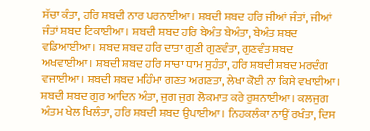ਸੱਚਾ ਕੰਤਾ, ਹਰਿ ਸ਼ਬਦੀ ਨਾਰ ਪਰਨਾਈਆ। ਸ਼ਬਦੀ ਸ਼ਬਦ ਹਰਿ ਜੀਆਂ ਜੰਤਾਂ, ਜੀਆਂ ਜੰਤਾਂ ਸ਼ਬਦ ਟਿਕਾਈਆ। ਸ਼ਬਦੀ ਸ਼ਬਦ ਹਰਿ ਬੇਅੰਤ ਬੇਅੰਤਾ, ਬੇਅੰਤ ਸ਼ਬਦ ਵਡਿਆਈਆ। ਸ਼ਬਦ ਸ਼ਬਦ ਹਰਿ ਦਾਤਾ ਗੁਣੀ ਗੁਣਵੰਤਾ, ਗੁਣਵੰਤ ਸ਼ਬਦ ਅਖਵਾਈਆ। ਸ਼ਬਦੀ ਸ਼ਬਦ ਹਰਿ ਸਾਚਾ ਧਾਮ ਸੁਹੰਤਾ, ਹਰਿ ਸ਼ਬਦੀ ਸ਼ਬਦ ਮਰਦੰਗ ਵਜਾਈਆ। ਸ਼ਬਦੀ ਸ਼ਬਦ ਮਹਿੰਮਾ ਗਣਤ ਅਗਣਤਾ, ਲੇਖਾ ਕੋਈ ਨਾ ਕਿਸੇ ਵਖਾਈਆ। ਸ਼ਬਦੀ ਸ਼ਬਦ ਗੁਰ ਆਦਿਨ ਅੰਤਾ, ਜੁਗ ਜੁਗ ਲੋਕਮਾਤ ਕਰੇ ਰੁਸ਼ਨਾਈਆ। ਕਲਜੁਗ ਅੰਤਮ ਖੇਲ ਖਿਲੰਤਾ, ਹਰਿ ਸ਼ਬਦੀ ਸ਼ਬਦ ਉਪਾਈਆ। ਨਿਹਕਲੰਕਾ ਨਾਉਂ ਰਖੰਤਾ, ਦਿਸ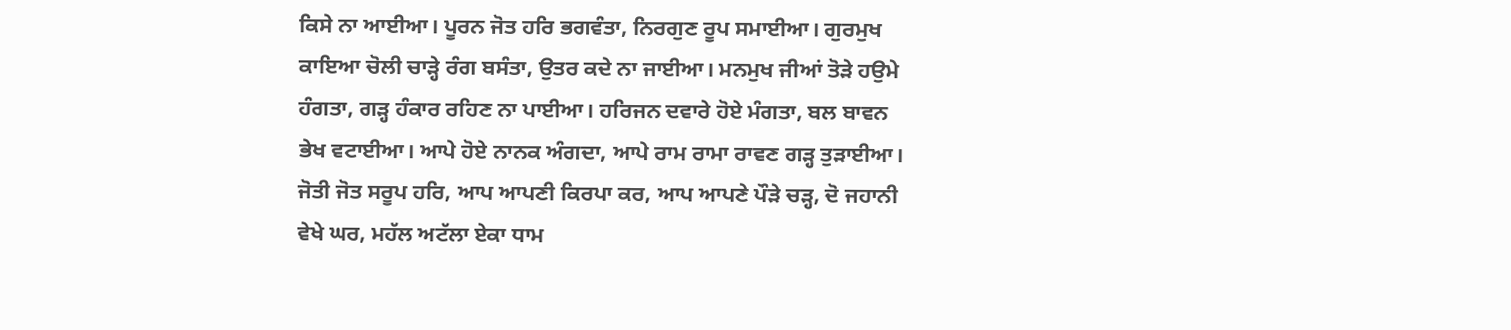ਕਿਸੇ ਨਾ ਆਈਆ। ਪੂਰਨ ਜੋਤ ਹਰਿ ਭਗਵੰਤਾ, ਨਿਰਗੁਣ ਰੂਪ ਸਮਾਈਆ। ਗੁਰਮੁਖ ਕਾਇਆ ਚੋਲੀ ਚਾੜ੍ਹੇ ਰੰਗ ਬਸੰਤਾ, ਉਤਰ ਕਦੇ ਨਾ ਜਾਈਆ। ਮਨਮੁਖ ਜੀਆਂ ਤੋੜੇ ਹਉਮੇ ਹੰਗਤਾ, ਗੜ੍ਹ ਹੰਕਾਰ ਰਹਿਣ ਨਾ ਪਾਈਆ। ਹਰਿਜਨ ਦਵਾਰੇ ਹੋਏ ਮੰਗਤਾ, ਬਲ ਬਾਵਨ ਭੇਖ ਵਟਾਈਆ। ਆਪੇ ਹੋਏ ਨਾਨਕ ਅੰਗਦਾ, ਆਪੇ ਰਾਮ ਰਾਮਾ ਰਾਵਣ ਗੜ੍ਹ ਤੁੜਾਈਆ। ਜੋਤੀ ਜੋਤ ਸਰੂਪ ਹਰਿ, ਆਪ ਆਪਣੀ ਕਿਰਪਾ ਕਰ, ਆਪ ਆਪਣੇ ਪੌੜੇ ਚੜ੍ਹ, ਦੋ ਜਹਾਨੀ ਵੇਖੇ ਘਰ, ਮਹੱਲ ਅਟੱਲਾ ਏਕਾ ਧਾਮ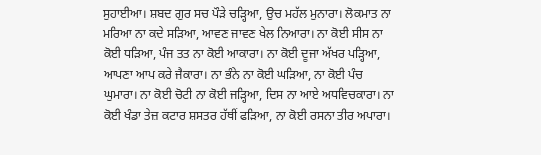ਸੁਹਾਈਆ। ਸ਼ਬਦ ਗੁਰ ਸਚ ਪੌੜੇ ਚੜ੍ਹਿਆ, ਉਚ ਮਹੱਲ ਮੁਨਾਰਾ। ਲੋਕਮਾਤ ਨਾ ਮਰਿਆ ਨਾ ਕਦੇ ਸੜਿਆ, ਆਵਣ ਜਾਵਣ ਖੇਲ ਨਿਆਰਾ। ਨਾ ਕੋਈ ਸੀਸ ਨਾ ਕੋਈ ਧੜਿਆ, ਪੰਜ ਤਤ ਨਾ ਕੋਈ ਆਕਾਰਾ। ਨਾ ਕੋਈ ਦੂਜਾ ਅੱਖਰ ਪੜ੍ਹਿਆ,  ਆਪਣਾ ਆਪ ਕਰੇ ਜੈਕਾਰਾ। ਨਾ ਭੰਨੇ ਨਾ ਕੋਈ ਘੜਿਆ, ਨਾ ਕੋਈ ਪੰਚ ਘੁਮਾਰਾ। ਨਾ ਕੋਈ ਚੋਟੀ ਨਾ ਕੋਈ ਜੜ੍ਹਿਆ, ਦਿਸ ਨਾ ਆਏ ਅਧਵਿਚਕਾਰਾ। ਨਾ ਕੋਈ ਖੰਡਾ ਤੇਜ਼ ਕਟਾਰ ਸ਼ਸਤਰ ਹੱਥੀਂ ਫੜਿਆ, ਨਾ ਕੋਈ ਰਸਨਾ ਤੀਰ ਅਪਾਰਾ।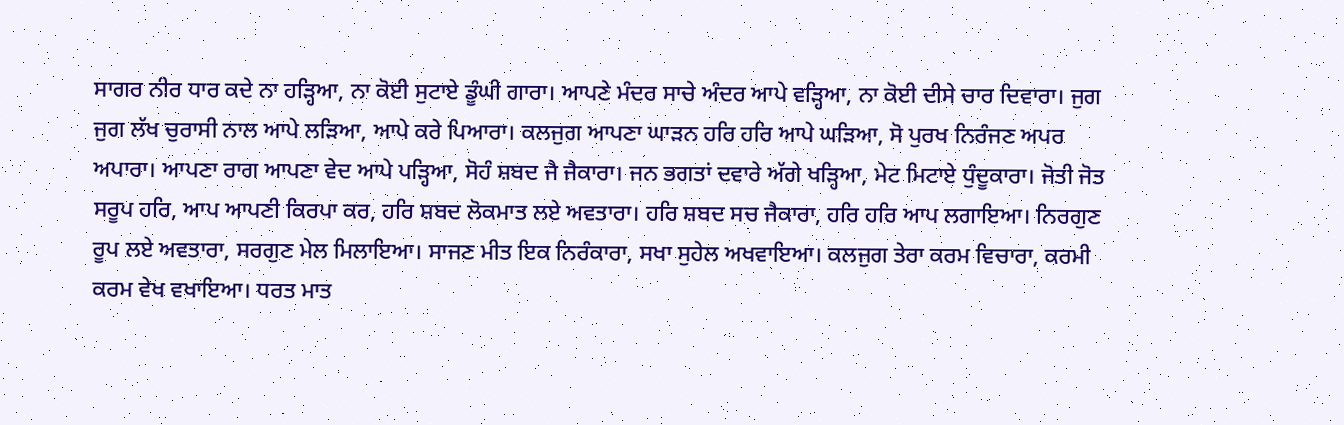ਸਾਗਰ ਨੀਰ ਧਾਰ ਕਦੇ ਨਾ ਹੜ੍ਹਿਆ, ਨਾ ਕੋਈ ਸੁਟਾਏ ਡੂੰਘੀ ਗਾਰਾ। ਆਪਣੇ ਮੰਦਰ ਸਾਚੇ ਅੰਦਰ ਆਪੇ ਵੜ੍ਹਿਆ, ਨਾ ਕੋਈ ਦੀਸੇ ਚਾਰ ਦਿਵਾਰਾ। ਜੁਗ ਜੁਗ ਲੱਖ ਚੁਰਾਸੀ ਨਾਲ ਆਪੇ ਲੜਿਆ, ਆਪੇ ਕਰੇ ਪਿਆਰਾ। ਕਲਜੁਗ ਆਪਣਾ ਘਾੜਨ ਹਰਿ ਹਰਿ ਆਪੇ ਘੜਿਆ, ਸੋ ਪੁਰਖ ਨਿਰੰਜਣ ਅਪਰ ਅਪਾਰਾ। ਆਪਣਾ ਰਾਗ ਆਪਣਾ ਵੇਦ ਆਪੇ ਪੜ੍ਹਿਆ, ਸੋਹੰ ਸ਼ਬਦ ਜੈ ਜੈਕਾਰਾ। ਜਨ ਭਗਤਾਂ ਦਵਾਰੇ ਅੱਗੇ ਖੜ੍ਹਿਆ, ਮੇਟ ਮਿਟਾਏ ਧੁੰਦੂਕਾਰਾ। ਜੋਤੀ ਜੋਤ ਸਰੂਪ ਹਰਿ, ਆਪ ਆਪਣੀ ਕਿਰਪਾ ਕਰ, ਹਰਿ ਸ਼ਬਦ ਲੋਕਮਾਤ ਲਏ ਅਵਤਾਰਾ। ਹਰਿ ਸ਼ਬਦ ਸਚ ਜੈਕਾਰਾ, ਹਰਿ ਹਰਿ ਆਪ ਲਗਾਇਆ। ਨਿਰਗੁਣ ਰੂਪ ਲਏ ਅਵਤਾਰਾ, ਸਰਗੁਣ ਮੇਲ ਮਿਲਾਇਆ। ਸਾਜਣ ਮੀਤ ਇਕ ਨਿਰੰਕਾਰਾ, ਸਖਾ ਸੁਹੇਲ ਅਖਵਾਇਆ। ਕਲਜੁਗ ਤੇਰਾ ਕਰਮ ਵਿਚਾਰਾ, ਕਰਮੀ ਕਰਮ ਵੇਖ ਵਖਾਇਆ। ਧਰਤ ਮਾਤ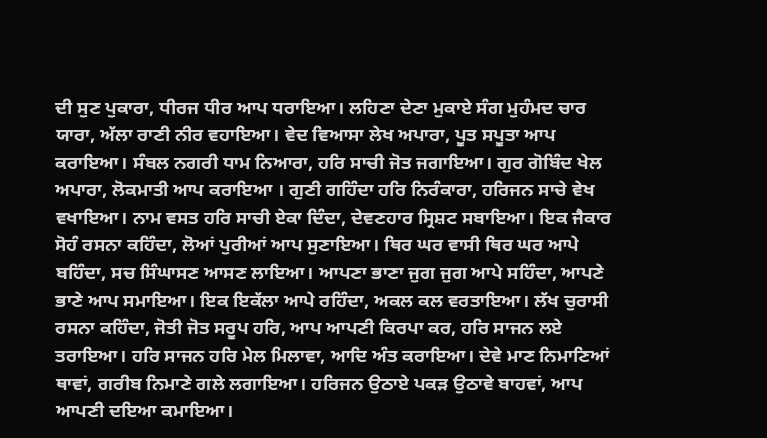ਦੀ ਸੁਣ ਪੁਕਾਰਾ, ਧੀਰਜ ਧੀਰ ਆਪ ਧਰਾਇਆ। ਲਹਿਣਾ ਦੇਣਾ ਮੁਕਾਏ ਸੰਗ ਮੁਹੰਮਦ ਚਾਰ ਯਾਰਾ, ਅੱਲਾ ਰਾਣੀ ਨੀਰ ਵਹਾਇਆ। ਵੇਦ ਵਿਆਸਾ ਲੇਖ ਅਪਾਰਾ, ਪੂਤ ਸਪੂਤਾ ਆਪ ਕਰਾਇਆ। ਸੰਬਲ ਨਗਰੀ ਧਾਮ ਨਿਆਰਾ, ਹਰਿ ਸਾਚੀ ਜੋਤ ਜਗਾਇਆ। ਗੁਰ ਗੋਬਿੰਦ ਖੇਲ ਅਪਾਰਾ, ਲੋਕਮਾਤੀ ਆਪ ਕਰਾਇਆ । ਗੁਣੀ ਗਹਿੰਦਾ ਹਰਿ ਨਿਰੰਕਾਰਾ, ਹਰਿਜਨ ਸਾਚੇ ਵੇਖ ਵਖਾਇਆ। ਨਾਮ ਵਸਤ ਹਰਿ ਸਾਚੀ ਏਕਾ ਦਿੰਦਾ, ਦੇਵਣਹਾਰ ਸ੍ਰਿਸ਼ਟ ਸਬਾਇਆ। ਇਕ ਜੈਕਾਰ ਸੋਹੰ ਰਸਨਾ ਕਹਿੰਦਾ, ਲੋਆਂ ਪੁਰੀਆਂ ਆਪ ਸੁਣਾਇਆ। ਥਿਰ ਘਰ ਵਾਸੀ ਥਿਰ ਘਰ ਆਪੇ ਬਹਿੰਦਾ, ਸਚ ਸਿੰਘਾਸਣ ਆਸਣ ਲਾਇਆ। ਆਪਣਾ ਭਾਣਾ ਜੁਗ ਜੁਗ ਆਪੇ ਸਹਿੰਦਾ, ਆਪਣੇ ਭਾਣੇ ਆਪ ਸਮਾਇਆ। ਇਕ ਇਕੱਲਾ ਆਪੇ ਰਹਿੰਦਾ, ਅਕਲ ਕਲ ਵਰਤਾਇਆ। ਲੱਖ ਚੁਰਾਸੀ ਰਸਨਾ ਕਹਿੰਦਾ, ਜੋਤੀ ਜੋਤ ਸਰੂਪ ਹਰਿ, ਆਪ ਆਪਣੀ ਕਿਰਪਾ ਕਰ, ਹਰਿ ਸਾਜਨ ਲਏ ਤਰਾਇਆ। ਹਰਿ ਸਾਜਨ ਹਰਿ ਮੇਲ ਮਿਲਾਵਾ, ਆਦਿ ਅੰਤ ਕਰਾਇਆ। ਦੇਵੇ ਮਾਣ ਨਿਮਾਣਿਆਂ ਥਾਵਾਂ, ਗਰੀਬ ਨਿਮਾਣੇ ਗਲੇ ਲਗਾਇਆ। ਹਰਿਜਨ ਉਠਾਏ ਪਕੜ ਉਠਾਵੇ ਬਾਹਵਾਂ, ਆਪ ਆਪਣੀ ਦਇਆ ਕਮਾਇਆ।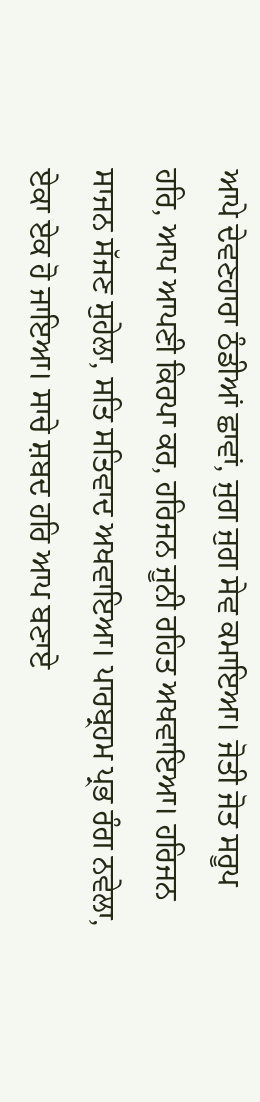ਆਪੇ ਦੇਵਣਹਾਰਾ ਠੰਡੀਆਂ ਛਾਵਾਂ, ਜੁਗ ਜੁਗ ਸੇਵ ਕਮਾਇਆ। ਜੋਤੀ ਜੋਤ ਸਰੂਪ ਹਰਿ, ਆਪ ਆਪਣੀ ਕਿਰਪਾ ਕਰ, ਹਰਿਜਨ ਜੂਨੀ ਰਹਿਤ ਅਖਵਾਇਆ। ਹਰਿਜਨ ਸਾਜਨ ਸੱਜਣ ਸੁਹੇਲਾ, ਸਤਿ ਸਤਿਵਾਦ ਅਖਵਾਇਆ। ਪਾਰਬ੍ਰਹਮ ਪ੍ਰਭ ਰੰਗ ਨਵੇਲਾ, ਏਕਾ ਏਕ ਹੋ ਜਾਇਆ। ਸਾਚੇ ਸ਼ਬਦ ਹਰਿ ਆਪ ਬਣਾਏ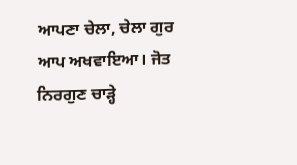ਆਪਣਾ ਚੇਲਾ, ਚੇਲਾ ਗੁਰ ਆਪ ਅਖਵਾਇਆ। ਜੋਤ ਨਿਰਗੁਣ ਚਾੜ੍ਹੇ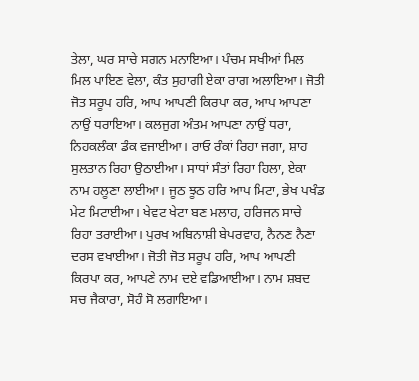ਤੇਲਾ, ਘਰ ਸਾਚੇ ਸਗਨ ਮਨਾਇਆ। ਪੰਚਮ ਸਖੀਆਂ ਮਿਲ ਮਿਲ ਪਾਇਣ ਵੇਲਾ, ਕੰਤ ਸੁਹਾਗੀ ਏਕਾ ਰਾਗ ਅਲਾਇਆ। ਜੋਤੀ ਜੋਤ ਸਰੂਪ ਹਰਿ, ਆਪ ਆਪਣੀ ਕਿਰਪਾ ਕਰ, ਆਪ ਆਪਣਾ ਨਾਉਂ ਧਰਾਇਆ। ਕਲਜੁਗ ਅੰਤਮ ਆਪਣਾ ਨਾਉਂ ਧਰਾ, ਨਿਹਕਲੰਕਾ ਡੰਕ ਵਜਾਈਆ। ਰਾਓ ਰੰਕਾਂ ਰਿਹਾ ਜਗਾ, ਸ਼ਾਹ ਸੁਲਤਾਨ ਰਿਹਾ ਉਠਾਈਆ। ਸਾਧਾਂ ਸੰਤਾਂ ਰਿਹਾ ਹਿਲਾ, ਏਕਾ ਨਾਮ ਹਲੂਣਾ ਲਾਈਆ। ਜੂਠ ਝੂਠ ਹਰਿ ਆਪ ਮਿਟਾ, ਭੇਖ ਪਖੰਡ ਮੇਟ ਮਿਟਾਈਆ। ਖੇਵਟ ਖੇਟਾ ਬਣ ਮਲਾਹ, ਹਰਿਜਨ ਸਾਚੇ ਰਿਹਾ ਤਰਾਈਆ। ਪੁਰਖ ਅਬਿਨਾਸ਼ੀ ਬੇਪਰਵਾਹ, ਨੈਨਣ ਨੈਣਾ ਦਰਸ ਵਖਾਈਆ। ਜੋਤੀ ਜੋਤ ਸਰੂਪ ਹਰਿ, ਆਪ ਆਪਣੀ ਕਿਰਪਾ ਕਰ, ਆਪਣੇ ਨਾਮ ਦਏ ਵਡਿਆਈਆ। ਨਾਮ ਸ਼ਬਦ ਸਚ ਜੈਕਾਰਾ, ਸੋਹੰ ਸੋ ਲਗਾਇਆ।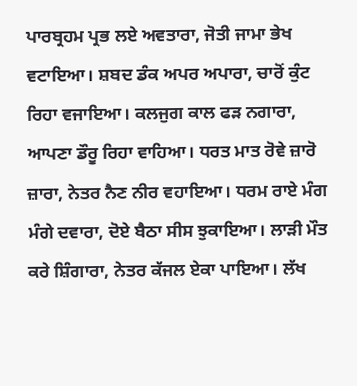ਪਾਰਬ੍ਰਹਮ ਪ੍ਰਭ ਲਏ ਅਵਤਾਰਾ, ਜੋਤੀ ਜਾਮਾ ਭੇਖ ਵਟਾਇਆ। ਸ਼ਬਦ ਡੰਕ ਅਪਰ ਅਪਾਰਾ, ਚਾਰੋਂ ਕੁੰਟ ਰਿਹਾ ਵਜਾਇਆ। ਕਲਜੁਗ ਕਾਲ ਫੜ ਨਗਾਰਾ, ਆਪਣਾ ਡੌਰੂ ਰਿਹਾ ਵਾਹਿਆ। ਧਰਤ ਮਾਤ ਰੋਵੇ ਜ਼ਾਰੋ ਜ਼ਾਰਾ, ਨੇਤਰ ਨੈਣ ਨੀਰ ਵਹਾਇਆ। ਧਰਮ ਰਾਏ ਮੰਗ ਮੰਗੇ ਦਵਾਰਾ, ਦੋਏ ਬੈਠਾ ਸੀਸ ਝੁਕਾਇਆ। ਲਾੜੀ ਮੌਤ ਕਰੇ ਸ਼ਿੰਗਾਰਾ, ਨੇਤਰ ਕੱਜਲ ਏਕਾ ਪਾਇਆ। ਲੱਖ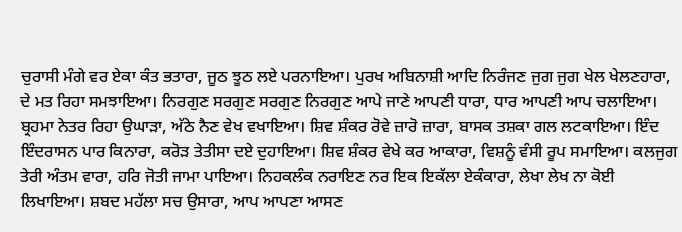ਚੁਰਾਸੀ ਮੰਗੇ ਵਰ ਏਕਾ ਕੰਤ ਭਤਾਰਾ, ਜੂਠ ਝੂਠ ਲਏ ਪਰਨਾਇਆ। ਪੁਰਖ ਅਬਿਨਾਸ਼ੀ ਆਦਿ ਨਿਰੰਜਣ ਜੁਗ ਜੁਗ ਖੇਲ ਖੇਲਣਹਾਰਾ, ਦੇ ਮਤ ਰਿਹਾ ਸਮਝਾਇਆ। ਨਿਰਗੁਣ ਸਰਗੁਣ ਸਰਗੁਣ ਨਿਰਗੁਣ ਆਪੇ ਜਾਣੇ ਆਪਣੀ ਧਾਰਾ, ਧਾਰ ਆਪਣੀ ਆਪ ਚਲਾਇਆ। ਬ੍ਰਹਮਾ ਨੇਤਰ ਰਿਹਾ ਉਘਾੜਾ, ਅੱਠੇ ਨੈਣ ਵੇਖ ਵਖਾਇਆ। ਸ਼ਿਵ ਸ਼ੰਕਰ ਰੋਵੇ ਜ਼ਾਰੋ ਜ਼ਾਰਾ, ਬਾਸਕ ਤਸ਼ਕਾ ਗਲ ਲਟਕਾਇਆ। ਇੰਦ ਇੰਦਰਾਸਨ ਪਾਰ ਕਿਨਾਰਾ, ਕਰੋੜ ਤੇਤੀਸਾ ਦਏ ਦੁਹਾਇਆ। ਸ਼ਿਵ ਸ਼ੰਕਰ ਵੇਖੇ ਕਰ ਆਕਾਰਾ, ਵਿਸ਼ਨੂੰ ਵੰਸੀ ਰੂਪ ਸਮਾਇਆ। ਕਲਜੁਗ ਤੇਰੀ ਅੰਤਮ ਵਾਰਾ, ਹਰਿ ਜੋਤੀ ਜਾਮਾ ਪਾਇਆ। ਨਿਹਕਲੰਕ ਨਰਾਇਣ ਨਰ ਇਕ ਇਕੱਲਾ ਏਕੰਕਾਰਾ, ਲੇਖਾ ਲੇਖ ਨਾ ਕੋਈ ਲਿਖਾਇਆ। ਸ਼ਬਦ ਮਹੱਲਾ ਸਚ ਉਸਾਰਾ, ਆਪ ਆਪਣਾ ਆਸਣ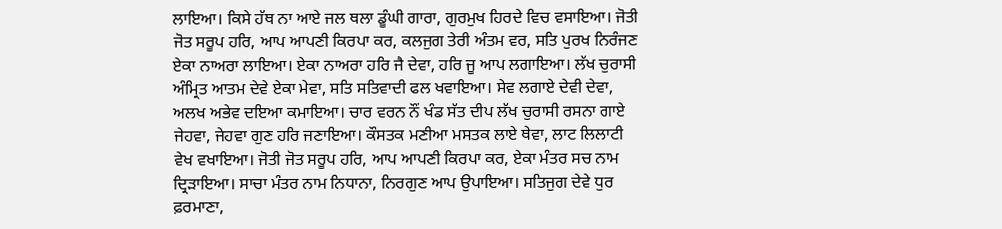ਲਾਇਆ। ਕਿਸੇ ਹੱਥ ਨਾ ਆਏ ਜਲ ਥਲਾ ਡੂੰਘੀ ਗਾਰਾ, ਗੁਰਮੁਖ ਹਿਰਦੇ ਵਿਚ ਵਸਾਇਆ। ਜੋਤੀ ਜੋਤ ਸਰੂਪ ਹਰਿ, ਆਪ ਆਪਣੀ ਕਿਰਪਾ ਕਰ, ਕਲਜੁਗ ਤੇਰੀ ਅੰਤਮ ਵਰ, ਸਤਿ ਪੁਰਖ ਨਿਰੰਜਣ ਏਕਾ ਨਾਅਰਾ ਲਾਇਆ। ਏਕਾ ਨਾਅਰਾ ਹਰਿ ਜੈ ਦੇਵਾ, ਹਰਿ ਜੂ ਆਪ ਲਗਾਇਆ। ਲੱਖ ਚੁਰਾਸੀ ਅੰਮ੍ਰਿਤ ਆਤਮ ਦੇਵੇ ਏਕਾ ਮੇਵਾ, ਸਤਿ ਸਤਿਵਾਦੀ ਫਲ ਖਵਾਇਆ। ਸੇਵ ਲਗਾਏ ਦੇਵੀ ਦੇਵਾ, ਅਲਖ ਅਭੇਵ ਦਇਆ ਕਮਾਇਆ। ਚਾਰ ਵਰਨ ਨੌਂ ਖੰਡ ਸੱਤ ਦੀਪ ਲੱਖ ਚੁਰਾਸੀ ਰਸਨਾ ਗਾਏ ਜੇਹਵਾ, ਜੇਹਵਾ ਗੁਣ ਹਰਿ ਜਣਾਇਆ। ਕੌਸਤਕ ਮਣੀਆ ਮਸਤਕ ਲਾਏ ਥੇਵਾ, ਲਾਟ ਲਿਲਾਟੀ ਵੇਖ ਵਖਾਇਆ। ਜੋਤੀ ਜੋਤ ਸਰੂਪ ਹਰਿ, ਆਪ ਆਪਣੀ ਕਿਰਪਾ ਕਰ, ਏਕਾ ਮੰਤਰ ਸਚ ਨਾਮ ਦ੍ਰਿੜਾਇਆ। ਸਾਚਾ ਮੰਤਰ ਨਾਮ ਨਿਧਾਨਾ, ਨਿਰਗੁਣ ਆਪ ਉਪਾਇਆ। ਸਤਿਜੁਗ ਦੇਵੇ ਧੁਰ ਫ਼ਰਮਾਣਾ,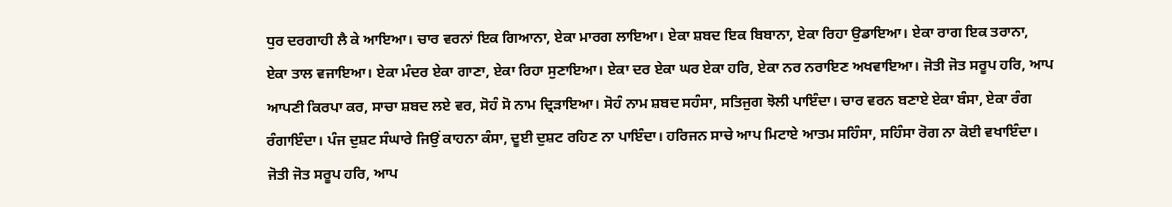ਧੁਰ ਦਰਗਾਹੀ ਲੈ ਕੇ ਆਇਆ। ਚਾਰ ਵਰਨਾਂ ਇਕ ਗਿਆਨਾ, ਏਕਾ ਮਾਰਗ ਲਾਇਆ। ਏਕਾ ਸ਼ਬਦ ਇਕ ਬਿਬਾਨਾ, ਏਕਾ ਰਿਹਾ ਉਡਾਇਆ। ਏਕਾ ਰਾਗ ਇਕ ਤਰਾਨਾ, ਏਕਾ ਤਾਲ ਵਜਾਇਆ। ਏਕਾ ਮੰਦਰ ਏਕਾ ਗਾਣਾ, ਏਕਾ ਰਿਹਾ ਸੁਣਾਇਆ। ਏਕਾ ਦਰ ਏਕਾ ਘਰ ਏਕਾ ਹਰਿ, ਏਕਾ ਨਰ ਨਰਾਇਣ ਅਖਵਾਇਆ। ਜੋਤੀ ਜੋਤ ਸਰੂਪ ਹਰਿ, ਆਪ ਆਪਣੀ ਕਿਰਪਾ ਕਰ, ਸਾਚਾ ਸ਼ਬਦ ਲਏ ਵਰ, ਸੋਹੰ ਸੋ ਨਾਮ ਦ੍ਰਿੜਾਇਆ। ਸੋਹੰ ਨਾਮ ਸ਼ਬਦ ਸਹੰਸਾ, ਸਤਿਜੁਗ ਝੋਲੀ ਪਾਇੰਦਾ। ਚਾਰ ਵਰਨ ਬਣਾਏ ਏਕਾ ਬੰਸਾ, ਏਕਾ ਰੰਗ ਰੰਗਾਇੰਦਾ। ਪੰਜ ਦੁਸ਼ਟ ਸੰਘਾਰੇ ਜਿਉਂ ਕਾਹਨਾ ਕੰਸਾ, ਦੂਈ ਦੁਸ਼ਟ ਰਹਿਣ ਨਾ ਪਾਇੰਦਾ। ਹਰਿਜਨ ਸਾਚੇ ਆਪ ਮਿਟਾਏ ਆਤਮ ਸਹਿੰਸਾ, ਸਹਿੰਸਾ ਰੋਗ ਨਾ ਕੋਈ ਵਖਾਇੰਦਾ। ਜੋਤੀ ਜੋਤ ਸਰੂਪ ਹਰਿ, ਆਪ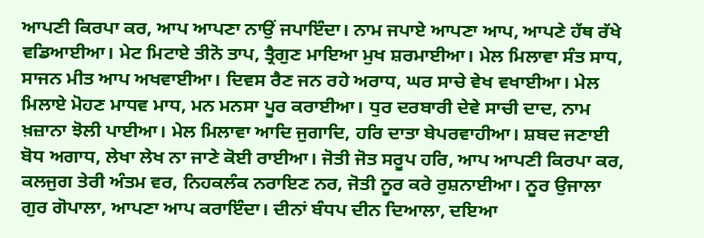ਆਪਣੀ ਕਿਰਪਾ ਕਰ, ਆਪ ਆਪਣਾ ਨਾਉਂ ਜਪਾਇੰਦਾ। ਨਾਮ ਜਪਾਏ ਆਪਣਾ ਆਪ, ਆਪਣੇ ਹੱਥ ਰੱਖੇ ਵਡਿਆਈਆ। ਮੇਟ ਮਿਟਾਏ ਤੀਨੋ ਤਾਪ, ਤ੍ਰੈਗੁਣ ਮਾਇਆ ਮੁਖ ਸ਼ਰਮਾਈਆ। ਮੇਲ ਮਿਲਾਵਾ ਸੰਤ ਸਾਧ, ਸਾਜਨ ਮੀਤ ਆਪ ਅਖਵਾਈਆ। ਦਿਵਸ ਰੈਣ ਜਨ ਰਹੇ ਅਰਾਧ, ਘਰ ਸਾਚੇ ਵੇਖ ਵਖਾਈਆ। ਮੇਲ ਮਿਲਾਏ ਮੋਹਣ ਮਾਧਵ ਮਾਧ, ਮਨ ਮਨਸਾ ਪੂਰ ਕਰਾਈਆ। ਧੁਰ ਦਰਬਾਰੀ ਦੇਵੇ ਸਾਚੀ ਦਾਦ, ਨਾਮ ਖ਼ਜ਼ਾਨਾ ਝੋਲੀ ਪਾਈਆ। ਮੇਲ ਮਿਲਾਵਾ ਆਦਿ ਜੁਗਾਦਿ, ਹਰਿ ਦਾਤਾ ਬੇਪਰਵਾਹੀਆ। ਸ਼ਬਦ ਜਣਾਈ ਬੋਧ ਅਗਾਧ, ਲੇਖਾ ਲੇਖ ਨਾ ਜਾਣੇ ਕੋਈ ਰਾਈਆ। ਜੋਤੀ ਜੋਤ ਸਰੂਪ ਹਰਿ, ਆਪ ਆਪਣੀ ਕਿਰਪਾ ਕਰ, ਕਲਜੁਗ ਤੇਰੀ ਅੰਤਮ ਵਰ, ਨਿਹਕਲੰਕ ਨਰਾਇਣ ਨਰ, ਜੋਤੀ ਨੂਰ ਕਰੇ ਰੁਸ਼ਨਾਈਆ। ਨੂਰ ਉਜਾਲਾ ਗੁਰ ਗੋਪਾਲਾ, ਆਪਣਾ ਆਪ ਕਰਾਇੰਦਾ। ਦੀਨਾਂ ਬੰਧਪ ਦੀਨ ਦਿਆਲਾ, ਦਇਆ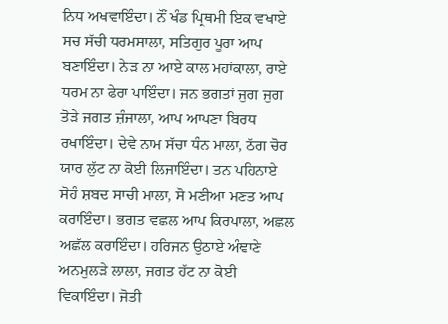ਨਿਧ ਅਖਵਾਇੰਦਾ। ਨੌਂ ਖੰਡ ਪ੍ਰਿਥਮੀ ਇਕ ਵਖਾਏ ਸਚ ਸੱਚੀ ਧਰਮਸਾਲਾ, ਸਤਿਗੁਰ ਪੂਰਾ ਆਪ ਬਣਾਇੰਦਾ। ਨੇੜ ਨਾ ਆਏ ਕਾਲ ਮਹਾਂਕਾਲਾ, ਰਾਏ ਧਰਮ ਨਾ ਫੇਰਾ ਪਾਇੰਦਾ। ਜਨ ਭਗਤਾਂ ਜੁਗ ਜੁਗ ਤੋੜੇ ਜਗਤ ਜ਼ੰਜਾਲਾ, ਆਪ ਆਪਣਾ ਬਿਰਧ ਰਖਾਇੰਦਾ। ਦੇਵੇ ਨਾਮ ਸੱਚਾ ਧੰਨ ਮਾਲਾ, ਠੱਗ ਚੋਰ ਯਾਰ ਲੁੱਟ ਨਾ ਕੋਈ ਲਿਜਾਇੰਦਾ। ਤਨ ਪਹਿਨਾਏ ਸੋਹੰ ਸ਼ਬਦ ਸਾਚੀ ਮਾਲਾ, ਸੋ ਮਣੀਆ ਮਣਤ ਆਪ ਕਰਾਇੰਦਾ। ਭਗਤ ਵਛਲ ਆਪ ਕਿਰਪਾਲਾ, ਅਛਲ ਅਛੱਲ ਕਰਾਇੰਦਾ। ਹਰਿਜਨ ਉਠਾਏ ਅੰਞਾਣੇ ਅਨਮੁਲੜੇ ਲਾਲਾ, ਜਗਤ ਹੱਟ ਨਾ ਕੋਈ ਵਿਕਾਇੰਦਾ। ਜੋਤੀ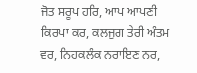ਜੋਤ ਸਰੂਪ ਹਰਿ, ਆਪ ਆਪਣੀ ਕਿਰਪਾ ਕਰ, ਕਲਜੁਗ ਤੇਰੀ ਅੰਤਮ ਵਰ, ਨਿਹਕਲੰਕ ਨਰਾਇਣ ਨਰ,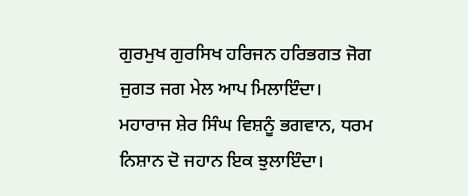ਗੁਰਮੁਖ ਗੁਰਸਿਖ ਹਰਿਜਨ ਹਰਿਭਗਤ ਜੋਗ ਜੁਗਤ ਜਗ ਮੇਲ ਆਪ ਮਿਲਾਇੰਦਾ। ਮਹਾਰਾਜ ਸ਼ੇਰ ਸਿੰਘ ਵਿਸ਼ਨੂੰ ਭਗਵਾਨ, ਧਰਮ ਨਿਸ਼ਾਨ ਦੋ ਜਹਾਨ ਇਕ ਝੁਲਾਇੰਦਾ।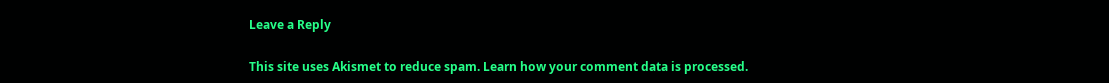Leave a Reply

This site uses Akismet to reduce spam. Learn how your comment data is processed.